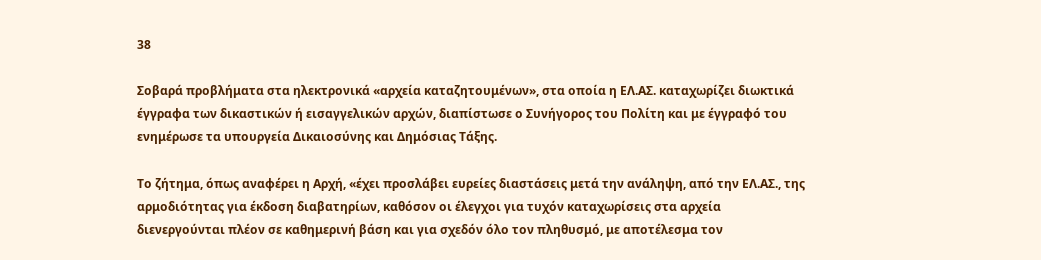38

Σοβαρά προβλήματα στα ηλεκτρονικά «αρχεία καταζητουμένων», στα οποία η ΕΛ.ΑΣ. καταχωρίζει διωκτικά έγγραφα των δικαστικών ή εισαγγελικών αρχών, διαπίστωσε ο Συνήγορος του Πολίτη και με έγγραφό του ενημέρωσε τα υπουργεία Δικαιοσύνης και Δημόσιας Τάξης.

Το ζήτημα, όπως αναφέρει η Αρχή, «έχει προσλάβει ευρείες διαστάσεις μετά την ανάληψη, από την ΕΛ.ΑΣ., της αρμοδιότητας για έκδοση διαβατηρίων, καθόσον οι έλεγχοι για τυχόν καταχωρίσεις στα αρχεία διενεργούνται πλέον σε καθημερινή βάση και για σχεδόν όλο τον πληθυσμό, με αποτέλεσμα τον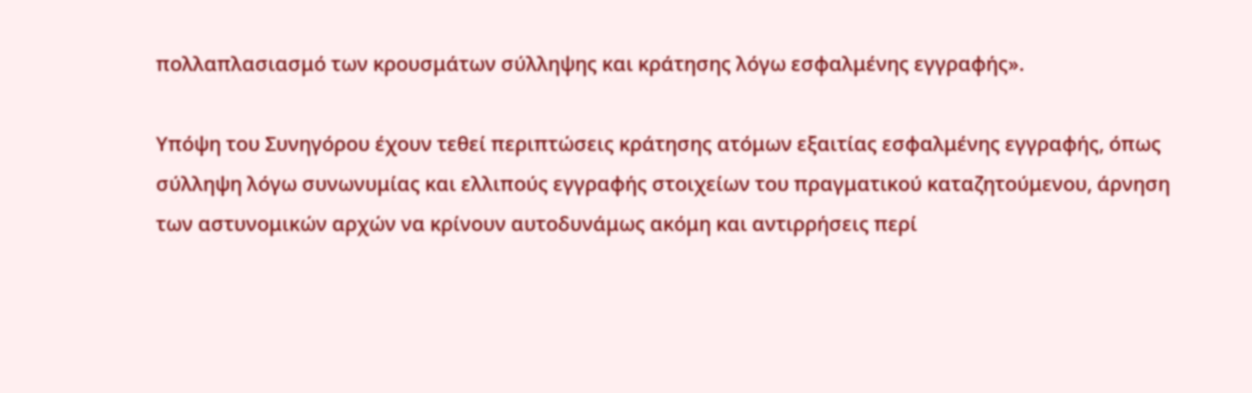πολλαπλασιασμό των κρουσμάτων σύλληψης και κράτησης λόγω εσφαλμένης εγγραφής».

Υπόψη του Συνηγόρου έχουν τεθεί περιπτώσεις κράτησης ατόμων εξαιτίας εσφαλμένης εγγραφής, όπως σύλληψη λόγω συνωνυμίας και ελλιπούς εγγραφής στοιχείων του πραγματικού καταζητούμενου, άρνηση των αστυνομικών αρχών να κρίνουν αυτοδυνάμως ακόμη και αντιρρήσεις περί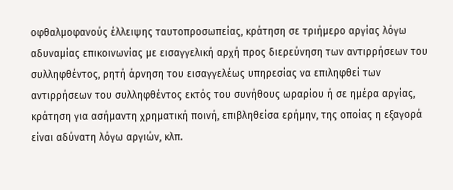οφθαλμοφανούς έλλειψης ταυτοπροσωπείας, κράτηση σε τριήμερο αργίας λόγω αδυναμίας επικοινωνίας με εισαγγελική αρχή προς διερεύνηση των αντιρρήσεων του συλληφθέντος, ρητή άρνηση του εισαγγελέως υπηρεσίας να επιληφθεί των αντιρρήσεων του συλληφθέντος εκτός του συνήθους ωραρίου ή σε ημέρα αργίας, κράτηση για ασήμαντη χρηματική ποινή, επιβληθείσα ερήμην, της οποίας η εξαγορά είναι αδύνατη λόγω αργιών, κλπ.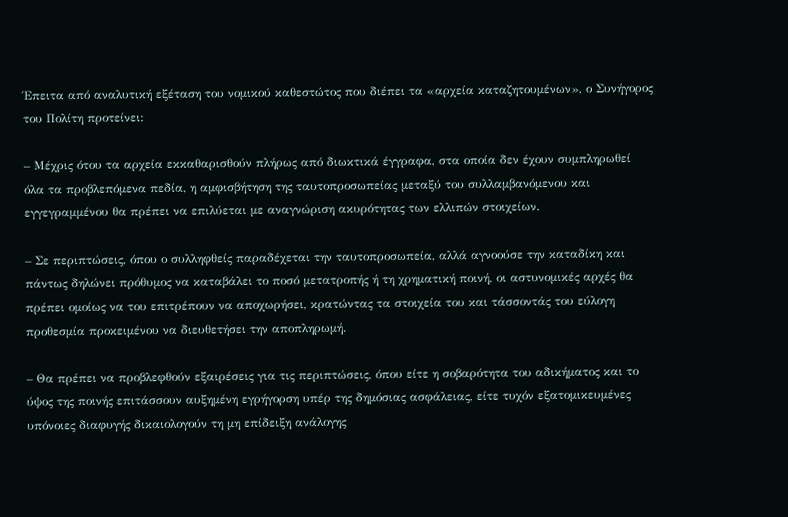Έπειτα από αναλυτική εξέταση του νομικού καθεστώτος που διέπει τα «αρχεία καταζητουμένων», ο Συνήγορος του Πολίτη προτείνει:

– Μέχρις ότου τα αρχεία εκκαθαρισθούν πλήρως από διωκτικά έγγραφα, στα οποία δεν έχουν συμπληρωθεί όλα τα προβλεπόμενα πεδία, η αμφισβήτηση της ταυτοπροσωπείας μεταξύ του συλλαμβανόμενου και εγγεγραμμένου θα πρέπει να επιλύεται με αναγνώριση ακυρότητας των ελλιπών στοιχείων.

– Σε περιπτώσεις, όπου ο συλληφθείς παραδέχεται την ταυτοπροσωπεία, αλλά αγνοούσε την καταδίκη και πάντως δηλώνει πρόθυμος να καταβάλει το ποσό μετατροπής ή τη χρηματική ποινή, οι αστυνομικές αρχές θα πρέπει ομοίως να του επιτρέπουν να αποχωρήσει, κρατώντας τα στοιχεία του και τάσσοντάς του εύλογη προθεσμία προκειμένου να διευθετήσει την αποπληρωμή.

– Θα πρέπει να προβλεφθούν εξαιρέσεις για τις περιπτώσεις, όπου είτε η σοβαρότητα του αδικήματος και το ύψος της ποινής επιτάσσουν αυξημένη εγρήγορση υπέρ της δημόσιας ασφάλειας, είτε τυχόν εξατομικευμένες υπόνοιες διαφυγής δικαιολογούν τη μη επίδειξη ανάλογης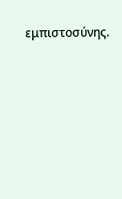εμπιστοσύνης.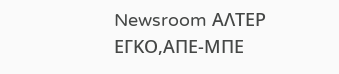Newsroom ΑΛΤΕΡ ΕΓΚΟ,ΑΠΕ-ΜΠΕ